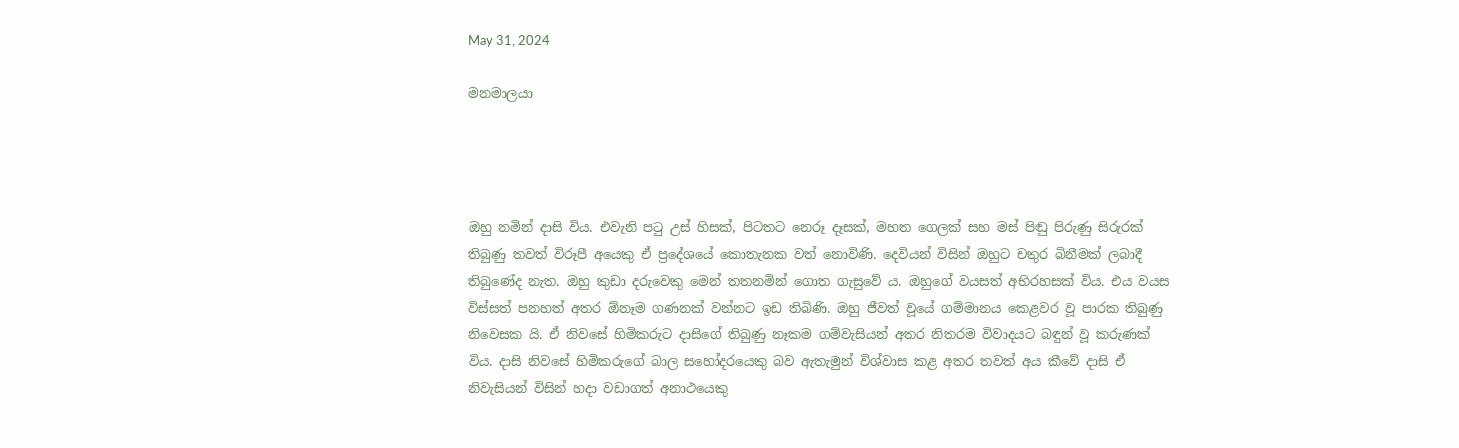May 31, 2024

මනමාලයා




ඔහු නමින් දාසි විය. එවැනි පටු උස් හිසක්, පිටතට නෙරූ දෑසක්, මහත ගෙලක් සහ මස් පිඬු පිරුණු සිරුරක් තිබුණු තවත් විරූපී අයෙකු ඒ ප්‍රදේශයේ කොතැනක වත් නොවිණි. දෙවියන් විසින් ඔහුට චතුර බිනීමක් ලබාදී තිබුණේද නැත. ඔහු කුඩා දරුවෙකු මෙන් තතනමින් ගොත ගැසුවේ ය. ඔහුගේ වයසත් අභිරහසක් විය. එය වයස විස්සත් පනහත් අතර ඕනෑම ගණනක් වන්නට ඉඩ තිබිණි. ඔහු ජීවත් වූයේ ගම්මානය කෙළවර වූ පාරක තිබුණු නිවෙසක යි. ඒ නිවසේ හිමිකරුට දාසිගේ තිබුණු නෑකම ගම්වැසියන් අතර නිතරම විවාදයට බඳුන් වූ කරුණක් විය. දාසි නිවසේ හිමිකරුගේ බාල සහෝදරයෙකු බව ඇතැමුන් විශ්වාස කළ අතර තවත් අය කීවේ දාසි ඒ නිවැසියන් විසින් හදා වඩාගත් අනාථයෙකු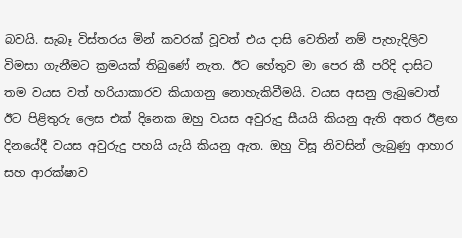බවයි. සැබෑ විස්තරය මින් කවරක් වූවත් එය දාසි වෙතින් නම් පැහැදිලිව විමසා ගැනීමට ක්‍රමයක් තිබුණේ නැත. ඊට හේතුව මා පෙර කී පරිදි දාසිට තම වයස වත් හරියාකාරව කියාගනු නොහැකිවීමයි. වයස අසනු ලැබුවොත් ඊට පිළිතුරු ලෙස එක් දිනෙක ඔහු වයස අවුරුදු සීයයි කියනු ඇති අතර ඊළඟ දිනයේදී වයස අවුරුදු පහයි යැයි කියනු ඇත. ඔහු විසූ නිවසින් ලැබුණු ආහාර සහ ආරක්ෂාව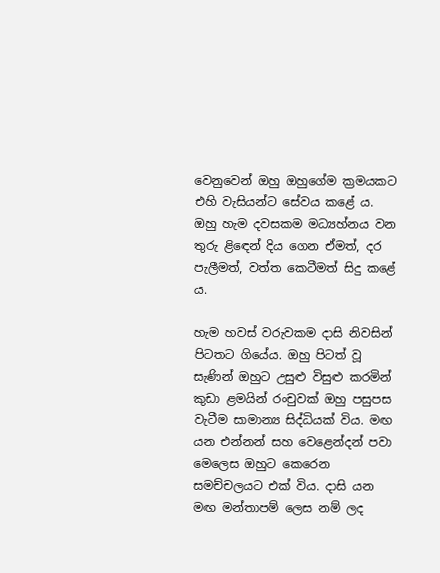වෙනුවෙන් ඔහු ඔහුගේම ක්‍රමයකට එහි වැසියන්ට සේවය කළේ ය. ඔහු හැම දවසකම මධ්‍යහ්නය වන තුරු ළිඳෙන් දිය ගෙන ඒමත්, දර පැලීමත්, වත්ත කෙටීමත් සිදු කළේ ය.

හැම හවස් වරුවකම දාසි නිවසින් පිටතට ගියේය. ඔහු පිටත් වූ සැණින් ඔහුට උසුළු විසුළු කරමින් කුඩා ළමයින් රංචුවක් ඔහු පසුපස වැටීම සාමාන්‍ය සිද්ධියක් විය. මඟ යන එන්නන් සහ වෙළෙන්දන් පවා මෙලෙස ඔහුට කෙරෙන සමච්චලයට එක් විය. දාසි යන මඟ මන්තාපම් ලෙස නම් ලද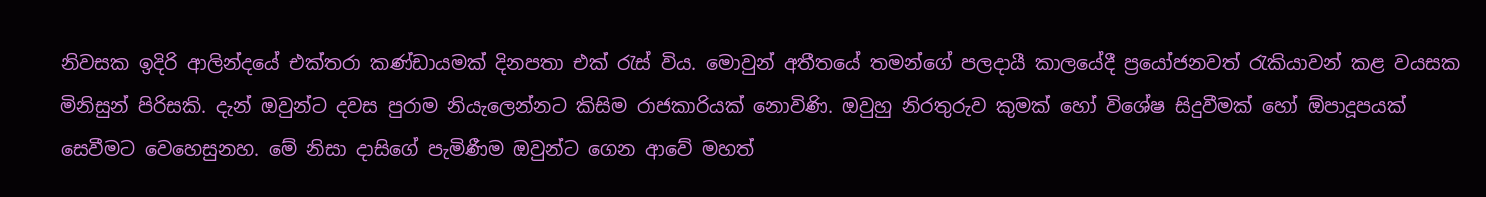නිවසක ඉදිරි ආලින්දයේ එක්තරා කණ්ඩායමක් දිනපතා එක් රැස් විය. මොවුන් අතීතයේ තමන්ගේ පලදායී කාලයේදී ප්‍රයෝජනවත් රැකියාවන් කළ වයසක මිනිසුන් පිරිසකි. දැන් ඔවුන්ට දවස පුරාම නියැලෙන්නට කිසිම රාජකාරියක් නොවිණි. ඔවුහු නිරතුරුව කුමක් හෝ විශේෂ සිදුවීමක් හෝ ඕපාදූපයක් සෙවීමට වෙහෙසුනහ. මේ නිසා දාසිගේ පැමිණීම ඔවුන්ට ගෙන ආවේ මහත්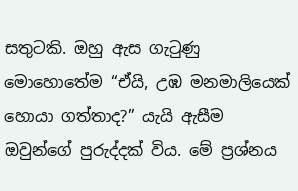සතුටකි. ඔහු ඇස ගැටුණු මොහොතේම “ඒයි, උඹ මනමාලියෙක් හොයා ගත්තාද?” යැයි ඇසීම ඔවුන්ගේ පුරුද්දක් විය. මේ ප්‍රශ්නය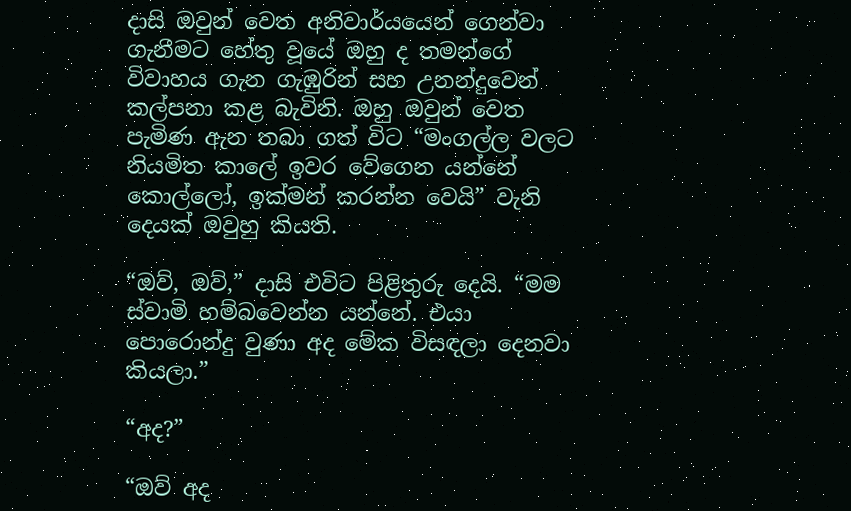දාසි ඔවුන් වෙත අනිවාර්යයෙන් ගෙන්වා ගැනීමට හේතු වූයේ ඔහු ද තමන්ගේ විවාහය ගැන ගැඹුරින් සහ උනන්දුවෙන් කල්පනා කළ බැවිනි. ඔහු ඔවුන් වෙත පැමිණ ඇන තබා ගත් විට “මංගල්ල වලට නියමිත කාලේ ඉවර වේගෙන යන්නේ කොල්ලෝ, ඉක්මන් කරන්න වෙයි” වැනි දෙයක් ඔවුහු කියති.

“ඔව්, ඔව්,” දාසි එවිට පිළිතුරු දෙයි. “මම ස්වාමි හම්බවෙන්න යන්නේ. එයා පොරොන්දු වුණා අද මේක විසඳලා දෙනවා කියලා.”

“අද?”

“ඔව් අද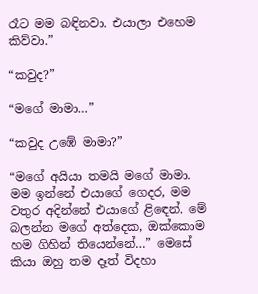රෑට මම බඳිනවා. එයාලා එහෙම කිව්වා.”

“කවුද?”

“මගේ මාමා…”

“කවුද උඹේ මාමා?”

“මගේ අයියා තමයි මගේ මාමා. මම ඉන්නේ එයාගේ ගෙදර, මම වතුර අදින්නේ එයාගේ ළිඳෙන්. මේ බලන්න මගේ අත්දෙක, ඔක්කොම හම ගිහින් තියෙන්නේ…” මෙසේ කියා ඔහු තම දෑත් විදහා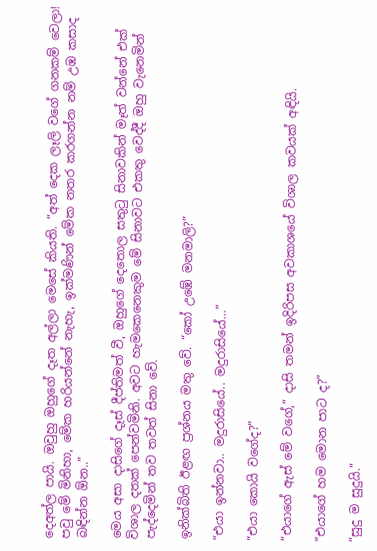දෙඅත්ල පායි. ඔවුහු ඔහුගේ දෑත අල්ලා මෙසේ කියති. “අත් දෙක ලෑලි වගේ ගනකම් වෙලා! පවු මේ මිනිහා, මේක හරියන්නේ නැහැ, ඉක්මණින් මේක නතර කරගන්න නම් උඹ කසාද බඳින්න ඕන..”

මෙය අසා දාසිගේ දෑස් දීප්තිමත් වී, ඔහුගේ දෙතොල සතුටු සිනාවකින් මෑත් වන්නේ එක් විශාල දතක් පෙන්වමිනි. අවට හැමකෙනෙකුම මේ සිනාවට එකතු වෙද්දී ඔහු වැනෙමින් පැද්දෙමින් තව තවත් සිනා වේ.

ඉනික්බිති ඊළඟ ප්‍රශ්නය මතු වේ. “කෝ උඹේ මනමාලි?”

“එයා ඉන්නවා.. මදුරාසියේ.. මදුරාසියේ…”

“එයා කොයි වගේද?”

“එයාගේ ඇස් මේ වගේ,” දාසි තමන් ඉදිරිපස අවකාශයේ විශාල කවයක් අඳියි.

“එයාගේ හම මොන පාට ද?”

“සුදු ම සුදුයි.”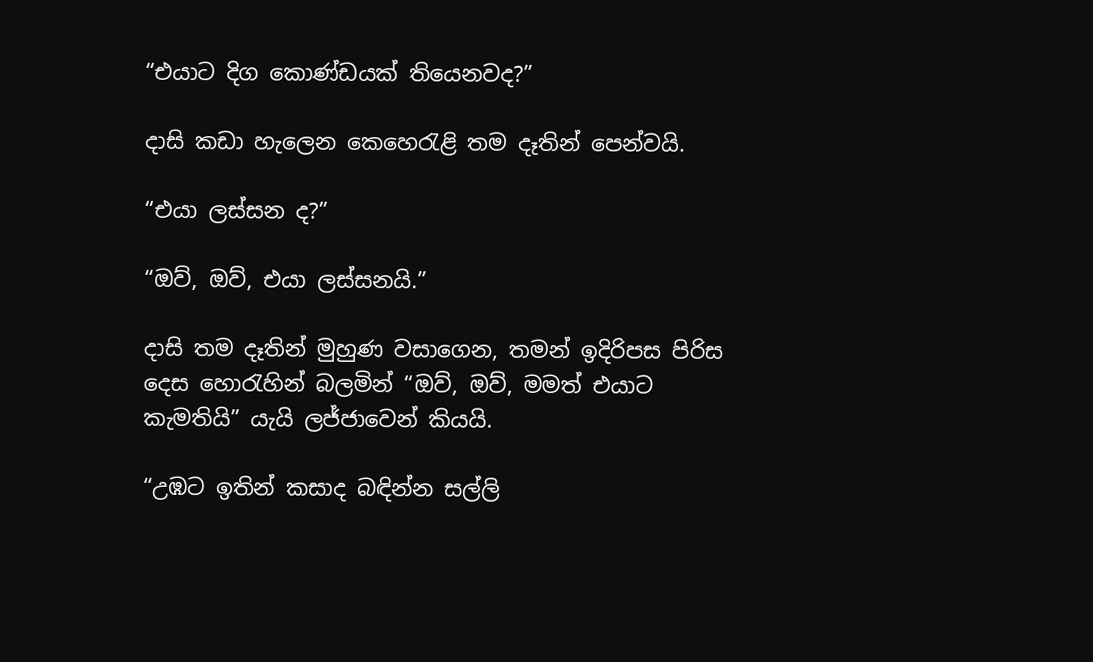“එයාට දිග කොණ්ඩයක් තියෙනවද?”

දාසි කඩා හැලෙන කෙහෙරැළි තම දෑතින් පෙන්වයි.

“එයා ලස්සන ද?”

“ඔව්, ඔව්, එයා ලස්සනයි.”

දාසි තම දෑතින් මුහුණ වසාගෙන, තමන් ඉදිරිපස පිරිස දෙස හොරැහින් බලමින් “ඔව්, ඔව්, මමත් එයාට කැමතියි” යැයි ලජ්ජාවෙන් කියයි.

“උඹට ඉතින් කසාද බඳින්න සල්ලි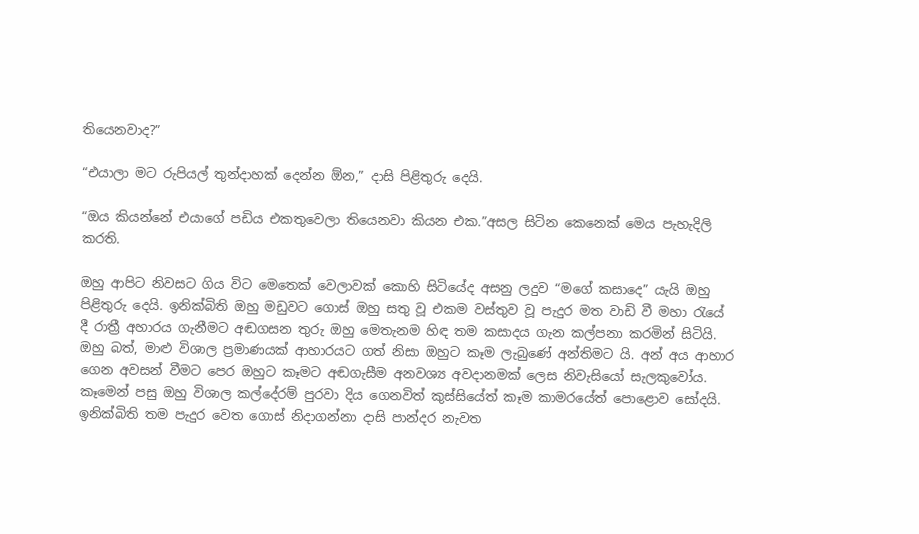තියෙනවාද?”

“එයාලා මට රුපියල් තුන්දාහක් දෙන්න ඕන,” දාසි පිළිතුරු දෙයි.

“ඔය කියන්නේ එයාගේ පඩිය එකතුවෙලා තියෙනවා කියන එක.”අසල සිටින කෙනෙක් මෙය පැහැදිලි කරති.

ඔහු ආපිට නිවසට ගිය විට මෙතෙක් වෙලාවක් කොහි සිටියේද අසනු ලදුව “මගේ කසාදෙ” යැයි ඔහු පිළිතුරු දෙයි. ඉනික්බිති ඔහු මඩුවට ගොස් ඔහු සතු වූ එකම වස්තුව වූ පැදුර මත වාඩි වී මහා රැයේ දී රාත්‍රී අහාරය ගැනීමට අඬගසන තුරු ඔහු මෙතැනම හිඳ තම කසාදය ගැන කල්පනා කරමින් සිටියි. ඔහු බත්, මාළු විශාල ප්‍රමාණයක් ආහාරයට ගත් නිසා ඔහුට කෑම ලැබුණේ අන්තිමට යි. අන් අය ආහාර ගෙන අවසන් වීමට පෙර ඔහුට කෑමට අඬගැසීම අනවශ්‍ය අවදානමක් ලෙස නිවැසියෝ සැලකුවෝය. කෑමෙන් පසු ඔහු විශාල කල්දේරම් පුරවා දිය ගෙනවිත් කුස්සියේත් කෑම කාමරයේත් පොළොව සෝදයි. ඉනික්බිති තම පැදුර වෙත ගොස් නිදාගන්නා දාසි පාන්දර නැවත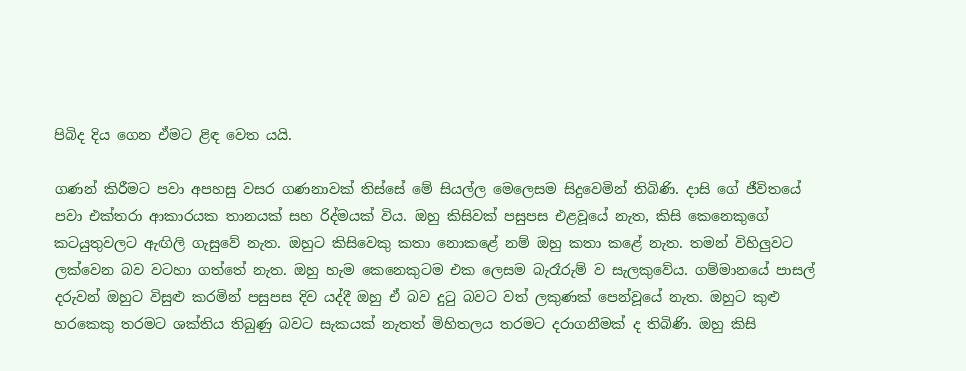පිබිද දිය ගෙන ඒමට ළිඳ වෙත යයි.

ගණන් කිරීමට පවා අපහසු වසර ගණනාවක් තිස්සේ මේ සියල්ල මෙලෙසම සිදුවෙමින් තිබිණි. දාසි ගේ ජීවිතයේ පවා එක්තරා ආකාරයක තානයක් සහ රිද්මයක් විය. ඔහු කිසිවක් පසුපස එළවූයේ නැත, කිසි කෙනෙකුගේ කටයුතුවලට ඇඟිලි ගැසුවේ නැත. ඔහුට කිසිවෙකු කතා නොකළේ නම් ඔහු කතා කළේ නැත. තමන් විහිලුවට ලක්වෙන බව වටහා ගත්තේ නැත. ඔහු හැම කෙනෙකුටම එක ලෙසම බැරෑරුම් ව සැලකුවේය. ගම්මානයේ පාසල් දරුවන් ඔහුට විසුළු කරමින් පසුපස දිව යද්දී ඔහු ඒ බව දුටු බවට වත් ලකුණක් පෙන්වූයේ නැත. ඔහුට කුළු හරකෙකු තරමට ශක්තිය තිබුණු බවට සැකයක් නැතත් මිහිතලය තරමට දරාගනීමක් ද තිබිණි. ඔහු කිසි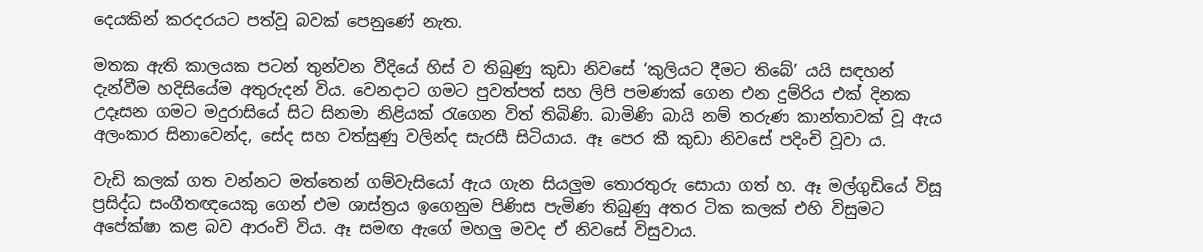දෙයකින් කරදරයට පත්වූ බවක් පෙනුණේ නැත.

මතක ඇති කාලයක පටන් තුන්වන වීදියේ හිස් ව තිබුණු කුඩා නිවසේ ‘කුලියට දීමට තිබේ’ යයි සඳහන් දැන්වීම හදිසියේම අතුරුදන් විය. වෙනදාට ගමට පුවත්පත් සහ ලිපි පමණක් ගෙන එන දුම්රිය එක් දිනක උදෑසන ගමට මදුරාසියේ සිට සිනමා නිළියක් රැගෙන විත් තිබිණි. බාමිණි බායි නම් තරුණ කාන්තාවක් වූ ඇය අලංකාර සිනාවෙන්ද, සේද සහ වත්සුණු වලින්ද සැරසී සිටියාය. ඈ පෙර කී කුඩා නිවසේ පදිංචි වූවා ය.

වැඩි කලක් ගත වන්නට මත්තෙන් ගම්වැසියෝ ඇය ගැන සියලුම තොරතුරු සොයා ගත් හ. ඈ මල්ගුඩියේ විසූ ප්‍රසිද්ධ සංගීතඥයෙකු ගෙන් එම ශාස්ත්‍රය ඉගෙනුම පිණිස පැමිණ තිබුණු අතර ටික කලක් එහි විසුමට අපේක්ෂා කළ බව ආරංචි විය. ඈ සමඟ ඇගේ මහලු මවද ඒ නිවසේ විසුවාය.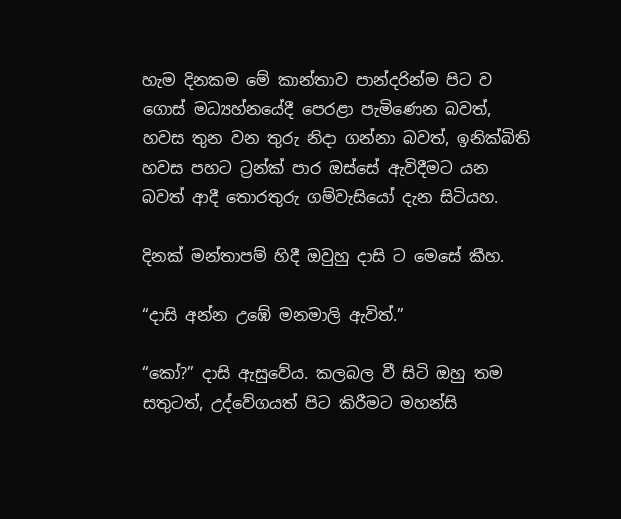හැම දිනකම මේ කාන්තාව පාන්දරින්ම පිට ව ගොස් මධ්‍යහ්නයේදී පෙරළා පැමිණෙන බවත්, හවස තුන වන තුරු නිදා ගන්නා බවත්, ඉනික්බිති හවස පහට ට්‍රන්ක් පාර ඔස්සේ ඇවිදීමට යන බවත් ආදී තොරතුරු ගම්වැසියෝ දැන සිටියහ.

දිනක් මන්තාපම් හිදී ඔවුහු දාසි ට මෙසේ කීහ.

“දාසි අන්න උඹේ මනමාලි ඇවිත්.”

“කෝ?” දාසි ඇසුවේය. කලබල වී සිටි ඔහු තම සතුටත්, උද්වේගයත් පිට කිරීමට මහන්සි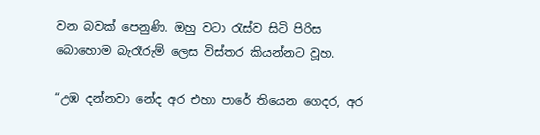වන බවක් පෙනුණි. ඔහු වටා රැස්ව සිටි පිරිස බොහොම බැරෑරුම් ලෙස විස්තර කියන්නට වූහ.

“උඹ දන්නවා නේද අර එහා පාරේ තියෙන ගෙදර, අර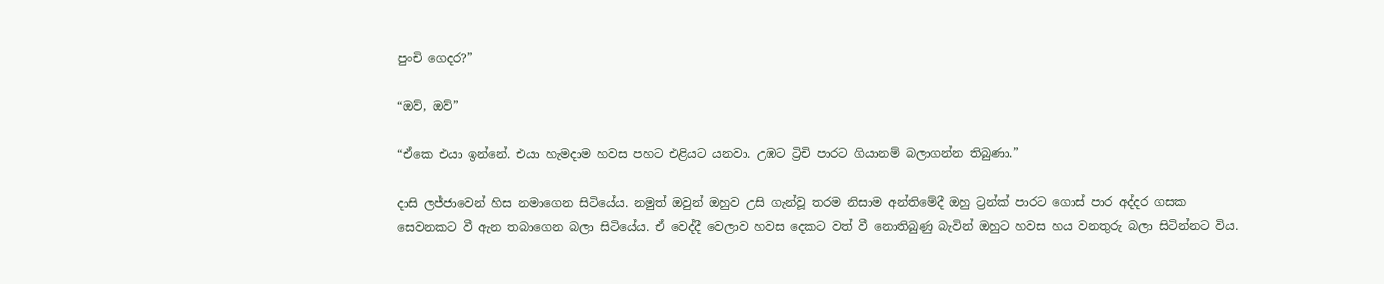පුංචි ගෙදර?”

“ඔව්, ඔව්”

“ඒකෙ එයා ඉන්නේ. එයා හැමදාම හවස පහට එළියට යනවා. උඹට ට්‍රිචි පාරට ගියානම් බලාගන්න තිබුණා.”

දාසි ලජ්ජාවෙන් හිස නමාගෙන සිටියේය. නමුත් ඔවුන් ඔහුව උසි ගැන්වූ තරම නිසාම අන්තිමේදී ඔහු ට්‍රන්ක් පාරට ගොස් පාර අද්දර ගසක සෙවනකට වී ඇන තබාගෙන බලා සිටියේය. ඒ වෙද්දී වෙලාව හවස දෙකට වත් වී නොතිබුණු බැවින් ඔහුට හවස හය වනතුරු බලා සිටින්නට විය.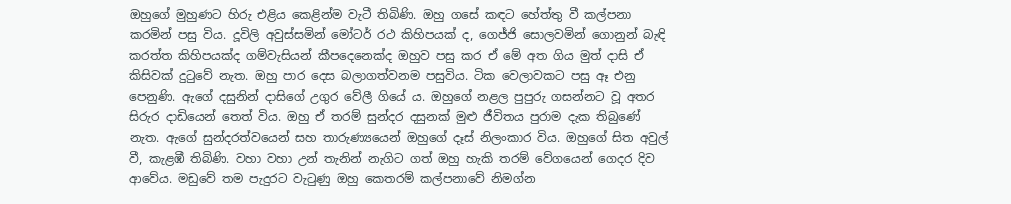ඔහුගේ මුහුණට හිරු එළිය කෙළින්ම වැටී තිබිණි. ඔහු ගසේ කඳට හේත්තු වී කල්පනා කරමින් පසු විය. දූවිලි අවුස්සමින් මෝටර් රථ කිහිපයක් ද, ගෙජ්ජි සොලවමින් ගොනුන් බැඳි කරත්ත කිහිපයක්ද ගම්වැසියන් කීපදෙනෙක්ද ඔහුව පසු කර ඒ මේ අත ගිය මුත් දාසි ඒ කිසිවක් දුටුවේ නැත. ඔහු පාර දෙස බලාගත්වනම පසුවිය. ටික වෙලාවකට පසු ඈ එනු පෙනුණි. ඇගේ දසුනින් දාසිගේ උගුර වේලී ගියේ ය. ඔහුගේ නළල පුපුරු ගසන්නට වූ අතර සිරුර දාඩියෙන් තෙත් විය. ඔහු ඒ තරම් සුන්දර දසුනක් මුළු ජීවිතය පුරාම දැක තිබුණේ නැත. ඇගේ සුන්දරත්වයෙන් සහ තාරුණ්‍යයෙන් ඔහුගේ දෑස් නිලංකාර විය. ඔහුගේ සිත අවුල් වී, කැළඹී තිබිණි. වහා වහා උන් තැනින් නැගිට ගත් ඔහු හැකි තරම් වේගයෙන් ගෙදර දිව ආවේය. මඩුවේ තම පැදුරට වැටුණු ඔහු කෙතරම් කල්පනාවේ නිමග්න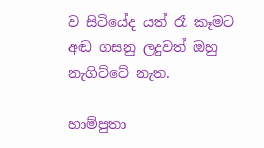ව සිටියේද යත් රෑ කෑමට අඬ ගසනු ලදුවත් ඔහු නැගිට්ටේ නැත.

හාම්පුතා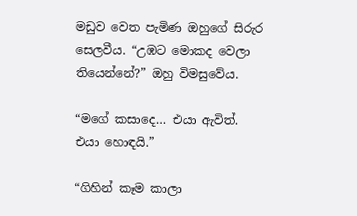මඩුව වෙත පැමිණ ඔහුගේ සිරුර සෙලවීය. “උඹට මොකද වෙලා තියෙන්නේ?” ඔහු විමසුවේය.

“මගේ කසාදෙ… එයා ඇවිත්. එයා හොඳයි.”

“ගිහින් කෑම කාලා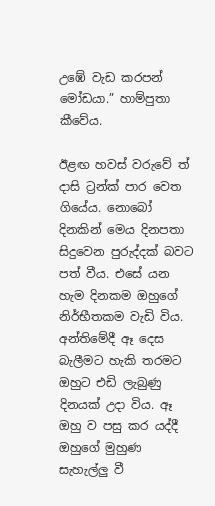උඹේ වැඩ කරපන් මෝඩයා.” හාම්පුතා කීවේය.

ඊළඟ හවස් වරුවේ ත් දාසි ට්‍රන්ක් පාර වෙත ගියේය. නොබෝ දිනකින් මෙය දිනපතා සිදුවෙන පුරුද්දක් බවට පත් වීය. එසේ යන හැම දිනකම ඔහුගේ නිර්භීතකම වැඩි විය. අන්තිමේදී ඈ දෙස බැලීමට හැකි තරමට ඔහුට එඩි ලැබුණු දිනයක් උදා විය. ඈ ඔහු ව පසු කර යද්දී ඔහුගේ මුහුණ සැහැල්ලු වී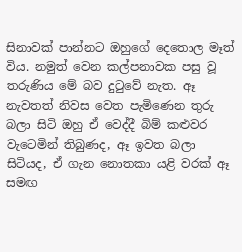සිනාවක් පාන්නට ඔහුගේ දෙතොල මෑත් විය. නමුත් වෙන කල්පනාවක පසු වූ තරුණිය මේ බව දුටුවේ නැත. ඈ නැවතත් නිවස වෙත පැමිණෙන තුරු බලා සිටි ඔහු ඒ වෙද්දී බිම් කළුවර වැටෙමින් තිබුණද, ඈ ඉවත බලා සිටියද, ඒ ගැන නොතකා යළි වරක් ඈ සමඟ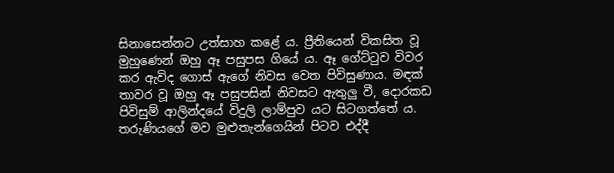සිනාසෙන්නට උත්සාහ කළේ ය. ප්‍රීතියෙන් විකසිත වූ මුහුණෙන් ඔහු ඈ පසුපස ගියේ ය. ඈ ගේට්ටුව විවර කර ඇවිද ගොස් ඇගේ නිවස වෙත පිවිසුණාය. මඳක් තාවර වූ ඔහු ඈ පසුපසින් නිවසට ඇතුලු වී, දොරකඩ පිවිසුම් ආලින්දයේ විදුලි ලාම්පුව යට සිටගත්තේ ය. තරුණියගේ මව මුළුතැන්ගෙයින් පිටව එද්දී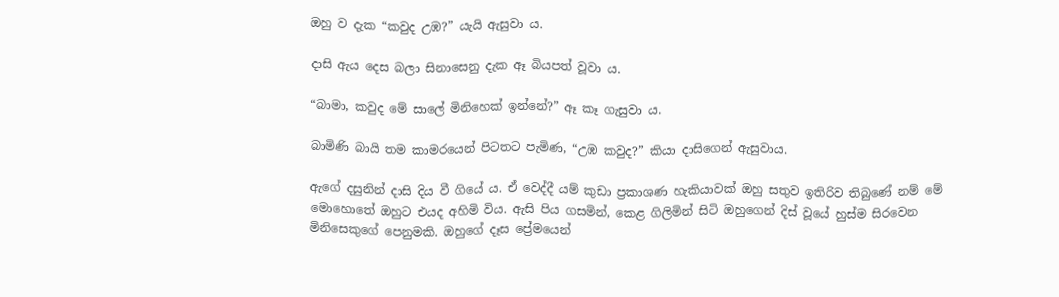ඔහු ව දැක “කවුද උඹ?” යැයි ඇසුවා ය.

දාසි ඇය දෙස බලා සිනාසෙනු දැක ඈ බියපත් වූවා ය.

“බාමා, කවුද මේ සාලේ මිනිහෙක් ඉන්නේ?” ඈ කෑ ගැසුවා ය.

බාමිණි බායි තම කාමරයෙන් පිටතට පැමිණ, “උඹ කවුද?” කියා දාසිගෙන් ඇසුවාය.

ඇගේ දසුනින් දාසි දිය වී ගියේ ය. ඒ වෙද්දී යම් කුඩා ප්‍රකාශණ හැකියාවක් ඔහු සතුව ඉතිරිව තිබුණේ නම් මේ මොහොතේ ඔහුට එයද අහිමි විය. ඇසි පිය ගසමින්, කෙළ ගිලිමින් සිටි ඔහුගෙන් දිස් වූයේ හුස්ම සිරවෙන මිනිසෙකුගේ පෙනුමකි. ඔහුගේ දෑස ප්‍රේමයෙන්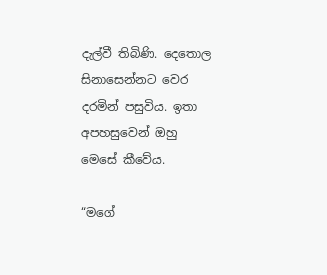දැල්වී තිබිණි. දෙතොල සිනාසෙන්නට වෙර දරමින් පසුවිය. ඉතා අපහසුවෙන් ඔහු මෙසේ කීවේය.

“මගේ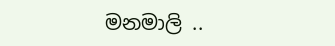මනමාලි ..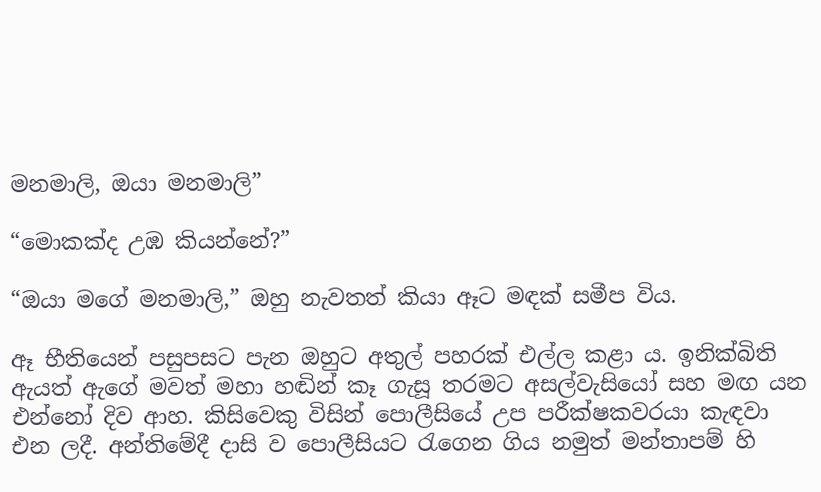මනමාලි, ඔයා මනමාලි”

“මොකක්ද උඹ කියන්නේ?”

“ඔයා මගේ මනමාලි,” ඔහු නැවතත් කියා ඈට මඳක් සමීප විය.

ඈ භීතියෙන් පසුපසට පැන ඔහුට අතුල් පහරක් එල්ල කළා ය. ඉනික්බිති ඇයත් ඇගේ මවත් මහා හඬින් කෑ ගැසූ තරමට අසල්වැසියෝ සහ මඟ යන එන්නෝ දිව ආහ. කිසිවෙකු විසින් පොලීසියේ උප පරීක්ෂකවරයා කැඳවා එන ලදී. අන්තිමේදී දාසි ව පොලීසියට රැගෙන ගිය නමුත් මන්තාපම් හි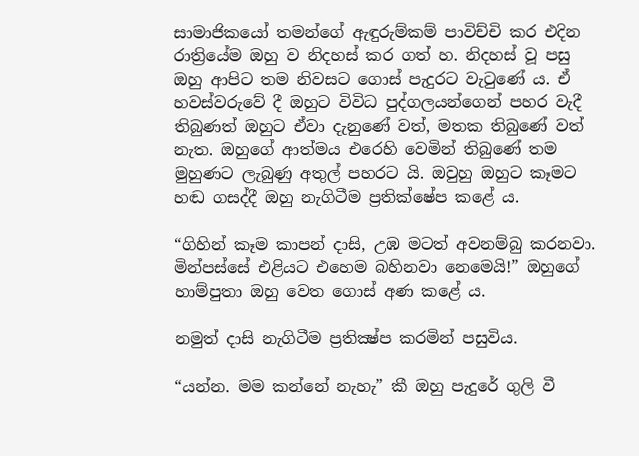සාමාජිකයෝ තමන්ගේ ඇඳුරුම්කම් පාවිච්චි කර එදින රාත්‍රියේම ඔහු ව නිදහස් කර ගත් හ. නිදහස් වූ පසු ඔහු ආපිට තම නිවසට ගොස් පැදුරට වැටුණේ ය. ඒ හවස්වරුවේ දී ඔහුට විවිධ පුද්ගලයන්ගෙන් පහර වැදී තිබුණත් ඔහුට ඒවා දැනුණේ වත්, මතක තිබුණේ වත් නැත. ඔහුගේ ආත්මය එරෙහි වෙමින් තිබුණේ තම මුහුණට ලැබුණු අතුල් පහරට යි. ඔවුහු ඔහුට කෑමට හඬ ගසද්දී ඔහු නැගිටීම ප්‍රතික්ෂේප කළේ ය.

“ගිහින් කෑම කාපන් දාසි, උඹ මටත් අවනම්බු කරනවා. මින්පස්සේ එළියට එහෙම බහිනවා නෙමෙයි!” ඔහුගේ හාම්පුතා ඔහු වෙත ගොස් අණ කළේ ය.

නමුත් දාසි නැගිටීම ප්‍රතික්‍ෂ්ප කරමින් පසුවිය.

“යන්න. මම කන්නේ නැහැ” කී ඔහු පැදුරේ ගුලි වී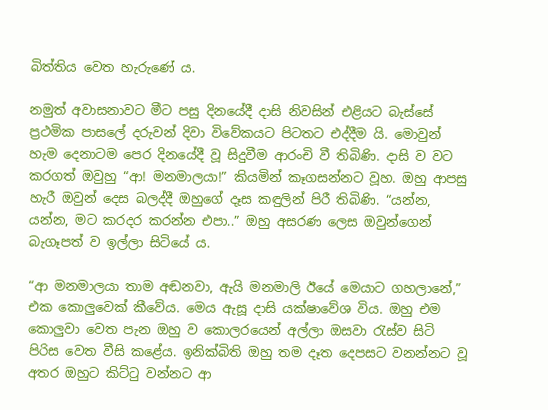බිත්තිය වෙත හැරුණේ ය.

නමුත් අවාසනාවට මීට පසු දිනයේදී දාසි නිවසින් එළියට බැස්සේ ප්‍රථමික පාසලේ දරුවන් දිවා විවේකයට පිටතට එද්දීම යි. මොවුන් හැම දෙනාටම පෙර දිනයේදී වූ සිදුවීම ආරංචි වී තිබිණි. දාසි ව වට කරගත් ඔවුහු “ආ! මනමාලයා!” කියමින් කෑගසන්නට වූහ. ඔහු ආපසු හැරී ඔවුන් දෙස බලද්දී ඔහුගේ දෑස කඳුලින් පිරී තිබිණි. “යන්න, යන්න, මට කරදර කරන්න එපා..” ඔහු අසරණ ලෙස ඔවුන්ගෙන් බැගෑපත් ව ඉල්ලා සිටියේ ය.

“ආ මනමාලයා තාම අඬනවා, ඇයි මනමාලි ඊයේ මෙයාට ගහලානේ,” එක කොලුවෙක් කීවේය. මෙය ඇසූ දාසි යක්ෂාවේශ විය. ඔහු එම කොලුවා වෙත පැන ඔහු ව කොලරයෙන් අල්ලා ඔසවා රැස්ව සිටි පිරිස වෙත වීසි කළේය. ඉනික්බිති ඔහු තම දෑත දෙපසට වනන්නට වූ අතර ඔහුට කිට්ටු වන්නට ආ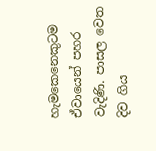හැමකෙනෙකුටම ඒවායෙන් පහර වැදිණි. පාසල වෙත දිව ගිය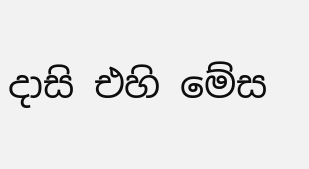දාසි එහි මේස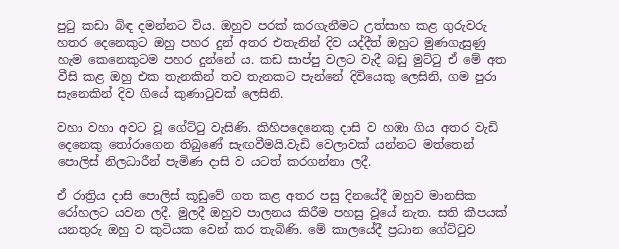පුටු කඩා බිඳ දමන්නට විය. ඔහුව පරක් කරගැනීමට උත්සාහ කළ ගුරුවරු හතර දෙනෙකුට ඔහු පහර දුන් අතර එතැනින් දිව යද්දීත් ඔහුට මුණගැසුණු හැම කෙනෙකුටම පහර දුන්නේ ය. කඩ සාප්පු වලට වැදී බඩු මුට්ටු ඒ මේ අත වීසි කළ ඔහු එක තැනකින් තව තැනකට පැන්නේ දිවියෙකු ලෙසිනි, ගම පුරා සැනෙකින් දිව ගියේ කුණාටුවක් ලෙසිනි.

වහා වහා අවට වූ ගේට්ටු වැසිණි. කිහිපදෙනෙකු දාසි ව හඹා ගිය අතර වැඩි දෙනෙකු තෝරාගෙන තිබුණේ සැඟවීමයි.වැඩි වෙලාවක් යන්නට මත්තෙන් පොලිස් නිලධාරීන් පැමිණ දාසි ව යටත් කරගන්නා ලදී.

ඒ රාත්‍රිය දාසි පොලිස් කූඩුවේ ගත කළ අතර පසු දිනයේදී ඔහුව මානසික රෝහලට යවන ලදී. මුලදී ඔහුව පාලනය කිරීම පහසු වූයේ නැත. සති කීපයක් යනතුරු ඔහු ව කුටියක වෙන් කර තැබිණි. මේ කාලයේදී ප්‍රධාන ගේට්ටුව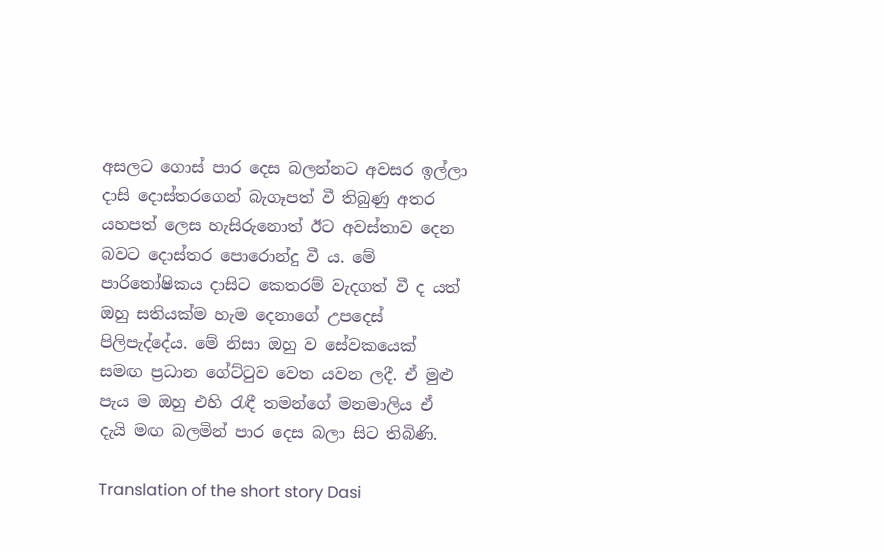අසලට ගොස් පාර දෙස බලන්නට අවසර ඉල්ලා දාසි දොස්තරගෙන් බැගෑපත් වී තිබුණු අතර යහපත් ලෙස හැසිරුනොත් ඊට අවස්තාව දෙන බවට දොස්තර පොරොන්දු වී ය. මේ පාරිතෝෂිකය දාසිට කෙතරම් වැදගත් වී ද යත් ඔහු සතියක්ම හැම දෙනාගේ උපදෙස් පිලිපැද්දේය. මේ නිසා ඔහු ව සේවකයෙක් සමඟ ප්‍රධාන ගේට්ටුව වෙත යවන ලදී. ඒ මුළු පැය ම ඔහු එහි රැඳී තමන්ගේ මනමාලිය ඒ දැයි මඟ බලමින් පාර දෙස බලා සිට තිබිණි.

Translation of the short story Dasi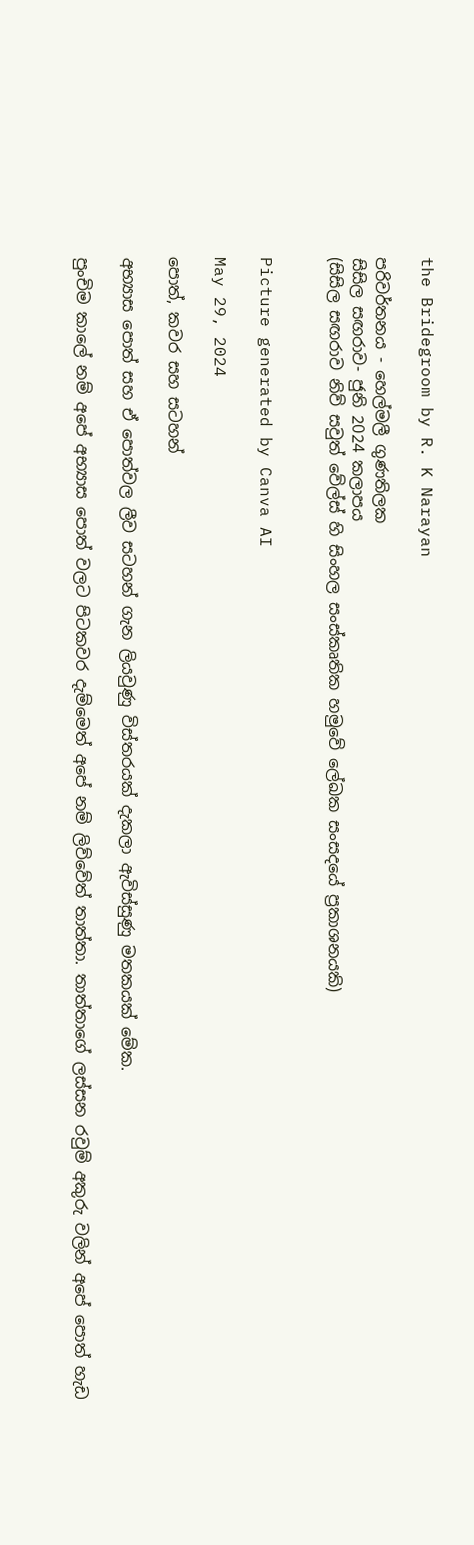the Bridegroom by R. K Narayan

පරිවර්තනය - හෙල්මලී ගුණතිලක
සිසිල සඟරාව- ජුනි 2024 කලාපය
(සිසිල සඟරාව නිව් සවුත් වේල්ස් හි සිංහල සංස්කෘතික හමුවේ ලේඛක සංසදයේ ප්‍රකාශනයකි)


Picture generated by Canva AI

May 29, 2024

පොත්, කවර සහ සටහන්

අභ්‍යාස පොත් සහ ඒ පොත්වල ලීව සටහන් ගැන ලියවුණු විස්තරයක් දැකලා ඇවිස්සුණු මතකයක් මේක.

පුංචිම කාලේ නම් අපේ අභ්‍යාස පොත් වලට පිටකවර දැම්මෙත් අපේ නම් ලිව්වේත් තාත්තා. තාත්තාගේ ලස්සන රවුම් අකුරු වලින් අපේ පොත් හැඩ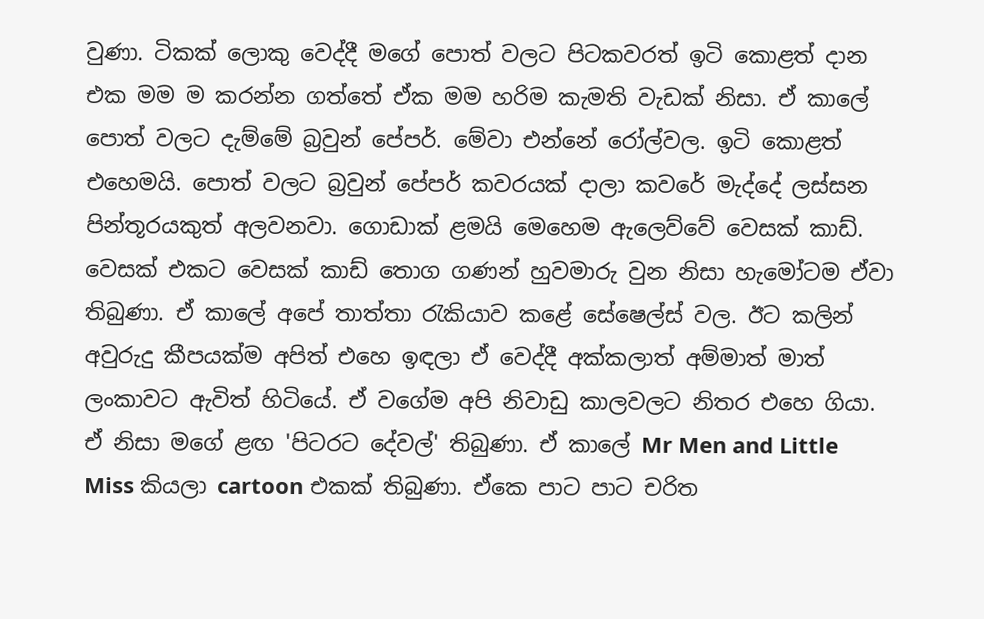වුණා. ටිකක් ලොකු වෙද්දී මගේ පොත් වලට පිටකවරත් ඉටි කොළත් දාන එක මම ම කරන්න ගත්තේ ඒක මම හරිම කැමති වැඩක් නිසා. ඒ කාලේ පොත් වලට දැම්මේ බ්‍රවුන් පේපර්. මේවා එන්නේ රෝල්වල. ඉටි කොළත් එහෙමයි. පොත් වලට බ්‍රවුන් පේපර් කවරයක් දාලා කවරේ මැද්දේ ලස්සන පින්තූරයකුත් අලවනවා. ගොඩාක් ළමයි මෙහෙම ඇලෙව්වේ වෙසක් කාඩ්. වෙසක් එකට වෙසක් කාඩ් තොග ගණන් හුවමාරු වුන නිසා හැමෝටම ඒවා තිබුණා. ඒ කාලේ අපේ තාත්තා රැකියාව කළේ සේෂෙල්ස් වල. ඊට කලින් අවුරුදු කීපයක්ම අපිත් එහෙ ඉඳලා ඒ වෙද්දී අක්කලාත් අම්මාත් මාත් ලංකාවට ඇවිත් හිටියේ. ඒ වගේම අපි නිවාඩු කාලවලට නිතර එහෙ ගියා. ඒ නිසා මගේ ළඟ 'පිටරට දේවල්' තිබුණා. ඒ කාලේ Mr Men and Little Miss කියලා cartoon එකක් තිබුණා. ඒකෙ පාට පාට චරිත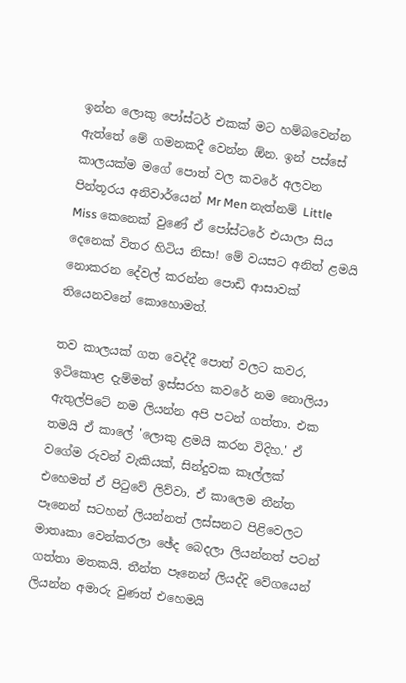ඉන්න ලොකු පෝස්ටර් එකක් මට හම්බවෙන්න ඇත්තේ මේ ගමනකදී වෙන්න ඕන. ඉන් පස්සේ කාලයක්ම මගේ පොත් වල කවරේ අලවන පින්තූරය අනිවාර්යෙන් Mr Men නැත්නම් Little Miss කෙනෙක් වුණේ ඒ පෝස්ටරේ එයාලා සිය දෙනෙක් විතර හිටිය නිසා! මේ වයසට අනිත් ළමයි නොකරන දේවල් කරන්න පොඩි ආසාවක් තියෙනවනේ කොහොමත්.

තව කාලයක් ගත වෙද්දී පොත් වලට කවර, ඉටිකොළ දැම්මත් ඉස්සරහ කවරේ නම නොලියා ඇතුල්පිටේ නම ලියන්න අපි පටන් ගත්තා. එක තමයි ඒ කාලේ 'ලොකු ළමයි කරන විදිහ.' ඒ වගේම රුවන් වැකියක්, සින්දුවක කෑල්ලක් එහෙමත් ඒ පිටුවේ ලිව්වා. ඒ කාලෙම තීන්ත පෑනෙන් සටහන් ලියන්නත් ලස්සනට පිළිවෙලට මාතෘකා වෙන්කරලා ඡේද බෙදලා ලියන්නත් පටන් ගත්තා මතකයි. තීන්ත පෑනෙන් ලියද්දි වේගයෙන් ලියන්න අමාරු වුණත් එහෙමයි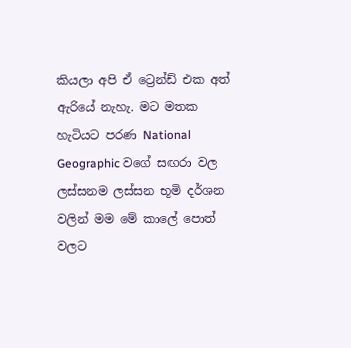කියලා අපි ඒ ට්‍රෙන්ඩ් එක අත් ඇරියේ නැහැ. මට මතක හැටියට පරණ National Geographic වගේ සඟරා වල ලස්සනම ලස්සන භූමි දර්ශන වලින් මම මේ කාලේ පොත් වලට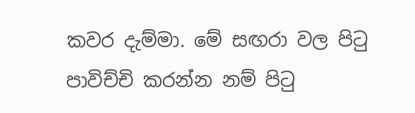කවර දැම්මා. මේ සඟරා වල පිටු පාවිච්චි කරන්න නම් පිටු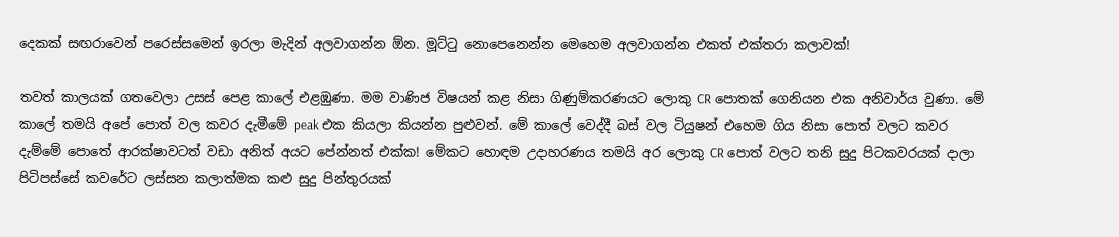දෙකක් සඟරාවෙන් පරෙස්සමෙන් ඉරලා මැදින් අලවාගන්න ඕන. මූට්ටු නොපෙනෙන්න මෙහෙම අලවාගන්න එකත් එක්තරා කලාවක්!

තවත් කාලයක් ගතවෙලා උසස් පෙළ කාලේ එළඹුණා. මම වාණිජ විෂයන් කළ නිසා ගිණුම්කරණයට ලොකු CR පොතක් ගෙනියන එක අනිවාර්ය වුණා. මේ කාලේ තමයි අපේ පොත් වල කවර දැමීමේ peak එක කියලා කියන්න පුළුවන්. මේ කාලේ වෙද්දී බස් වල ටියුෂන් එහෙම ගිය නිසා පොත් වලට කවර දැම්මේ පොතේ ආරක්ෂාවටත් වඩා අනිත් අයට පේන්නත් එක්ක! මේකට හොඳම උදාහරණය තමයි අර ලොකු CR පොත් වලට තනි සුදු පිටකවරයක් දාලා පිටිපස්සේ කවරේට ලස්සන කලාත්මක කළු සුදු පින්තුරයක්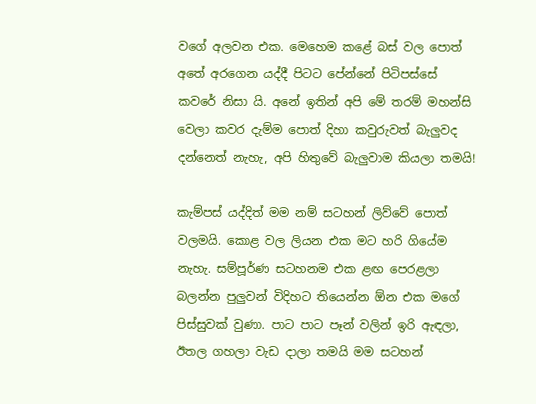වගේ අලවන එක. මෙහෙම කළේ බස් වල පොත් අතේ අරගෙන යද්දී පිටට පේන්නේ පිටිපස්සේ කවරේ නිසා යි. අනේ ඉතින් අපි මේ තරම් මහන්සි වෙලා කවර දැම්ම පොත් දිහා කවුරුවත් බැලුවද දන්නෙත් නැහැ, අපි හිතුවේ බැලුවාම කියලා තමයි!

කැම්පස් යද්දිත් මම නම් සටහන් ලිව්වේ පොත් වලමයි. කොළ වල ලියන එක මට හරි ගියේම නැහැ. සම්පූර්ණ සටහනම එක ළඟ පෙරළලා බලන්න පුලුවන් විදිහට තියෙන්න ඕන එක මගේ පිස්සුවක් වුණා. පාට පාට පෑන් වලින් ඉරි ඇඳලා, ඊතල ගහලා වැඩ දාලා තමයි මම සටහන්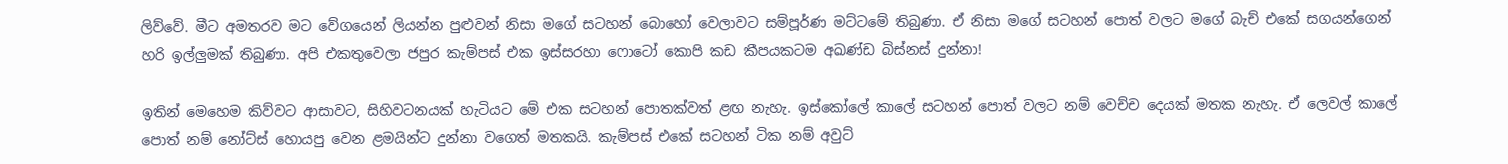ලිව්වේ. මීට අමතරව මට වේගයෙන් ලියන්න පුළුවන් නිසා මගේ සටහන් බොහෝ වෙලාවට සම්පූර්ණ මට්ටමේ තිබුණා. ඒ නිසා මගේ සටහන් පොත් වලට මගේ බැච් එකේ සගයන්ගෙන් හරි ඉල්ලුමක් තිබුණා. අපි එකතුවෙලා ජපුර කැම්පස් එක ඉස්සරහා ෆොටෝ කොපි කඩ කීපයකටම අඛණ්ඩ බිස්නස් දුන්නා!

ඉතින් මෙහෙම කිව්වට ආසාවට, සිහිවටනයක් හැටියට මේ එක සටහන් පොතක්වත් ළඟ නැහැ. ඉස්කෝලේ කාලේ සටහන් පොත් වලට නම් වෙච්ච දෙයක් මතක නැහැ. ඒ ලෙවල් කාලේ පොත් නම් නෝට්ස් හොයපු වෙන ළමයින්ට දුන්නා වගෙත් මතකයි. කැම්පස් එකේ සටහන් ටික නම් අවුට්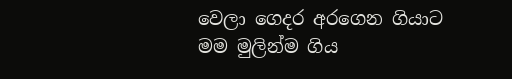වෙලා ගෙදර අරගෙන ගියාට මම මුලින්ම ගිය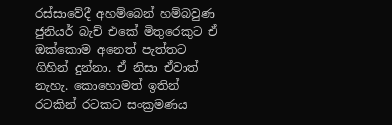රස්සාවේදී අහම්බෙන් හම්බවුණ ජුනියර් බැච් එකේ මිතුරෙකුට ඒ ඔක්කොම අනෙත් පැත්තට ගිහින් දුන්නා. ඒ නිසා ඒවාත් නැහැ. කොහොමත් ඉතින් රටකින් රටකට සංක්‍රමණය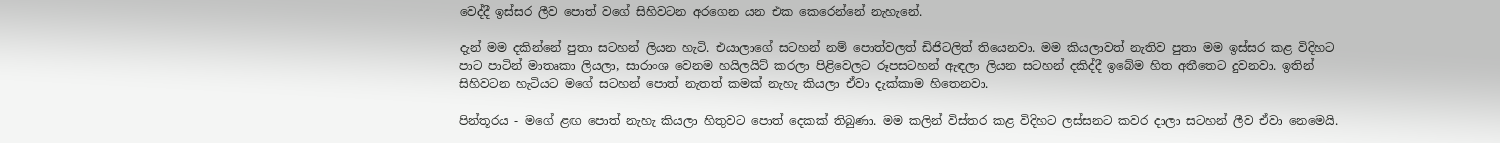වෙද්දී ඉස්සර ලීව පොත් වගේ සිහිවටන අරගෙන යන එක කෙරෙන්නේ නැහැනේ.

දැන් මම දකින්නේ පුතා සටහන් ලියන හැටි. එයාලාගේ සටහන් නම් පොත්වලත් ඩිජිටලිත් තියෙනවා. මම කියලාවත් නැතිව පුතා මම ඉස්සර කළ විදිහට පාට පාටින් මාතෘකා ලියලා, සාරාංශ වෙනම හයිලයිට් කරලා පිළිවෙලට රූපසටහන් ඇඳලා ලියන සටහන් දකිද්දී ඉබේම හිත අතීතෙට දුවනවා. ඉතින් සිහිවටන හැටියට මගේ සටහන් පොත් නැතත් කමක් නැහැ කියලා ඒවා දැක්කාම හිතෙනවා.

පින්තූරය - මගේ ළඟ පොත් නැහැ කියලා හිතුවට පොත් දෙකක් තිබුණා. මම කලින් විස්තර කළ විදිහට ලස්සනට කවර දාලා සටහන් ලීව ඒවා නෙමෙයි.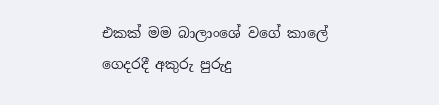එකක් මම බාලාංශේ වගේ කාලේ ගෙදරදී අකුරු පුරුදු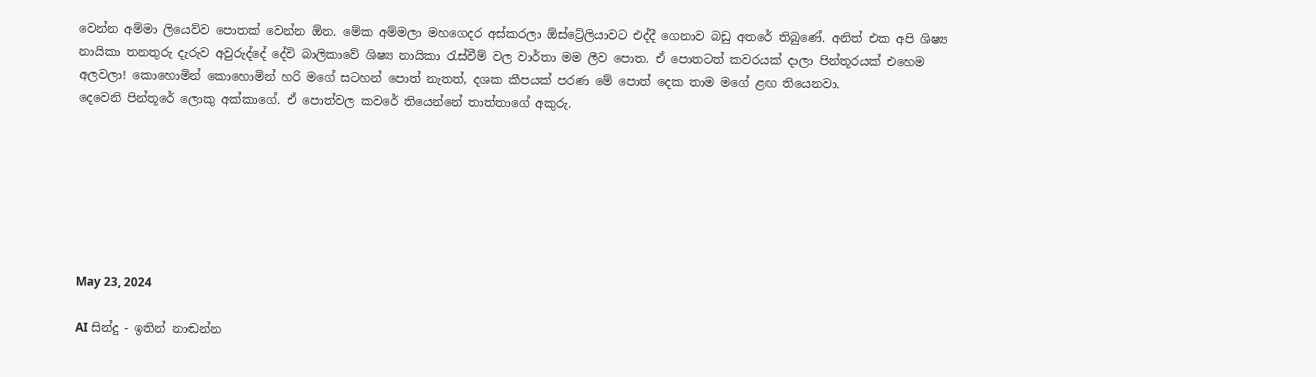වෙන්න අම්මා ලියෙව්ව පොතක් වෙන්න ඕන. මේක අම්මලා මහගෙදර අස්කරලා ඕස්ට්‍රේලියාවට එද්දී ගෙනාව බඩු අතරේ තිබුණේ. අනිත් එක අපි ශිෂ්‍ය නායිකා තනතුරු දැරුව අවුරුද්දේ දේවි බාලිකාවේ ශිෂ්‍ය නායිකා රැස්වීම් වල වාර්තා මම ලීව පොත. ඒ පොතටත් කවරයක් දාලා පින්තූරයක් එහෙම අලවලා! කොහොමින් කොහොමින් හරි මගේ සටහන් පොත් නැතත්, දශක කීපයක් පරණ මේ පොත් දෙක තාම මගේ ළඟ තියෙනවා.
දෙවෙනි පින්තූරේ ලොකු අක්කාගේ. ඒ පොත්වල කවරේ තියෙන්නේ තාත්තාගේ අකුරු.







May 23, 2024

AI සින්දු - ඉතින් නාඬන්න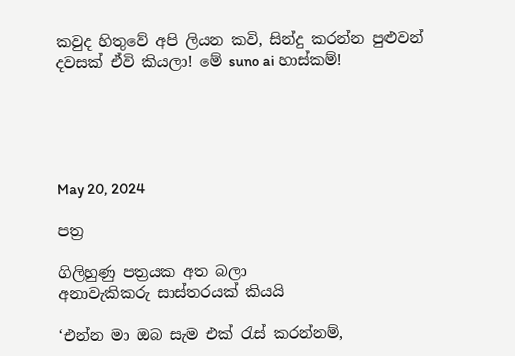කවුද හිතුවේ අපි ලියන කවි, සින්දු කරන්න පුළුවන් දවසක් ඒවි කියලා! මේ suno ai හාස්කම්!





May 20, 2024

පත්‍ර

ගිලිහුණු පත්‍රයක අත බලා
අනාවැකිකරු සාස්තරයක් කියයි

‘එන්න මා ඔබ සැම එක් රැස් කරන්නම්,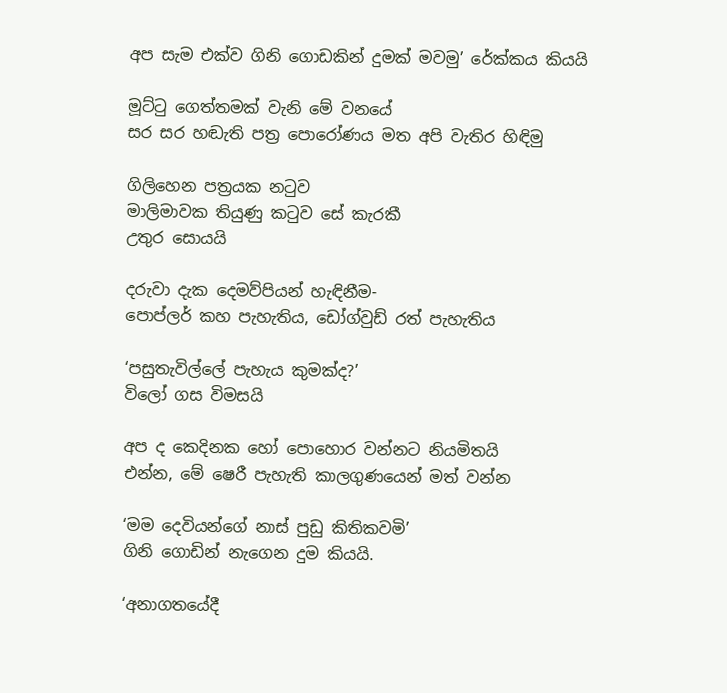අප සැම එක්ව ගිනි ගොඩකින් දුමක් මවමු’ රේක්කය කියයි

මූට්ටු ගෙත්තමක් වැනි මේ වනයේ
සර සර හඬැති පත්‍ර පොරෝණය මත අපි වැතිර හිඳිමු

ගිලිහෙන පත්‍රයක නටුව
මාලිමාවක තියුණු කටුව සේ කැරකී
උතුර සොයයි

දරුවා දැක දෙමව්පියන් හැඳිනීම-
පොප්ලර් කහ පැහැතිය, ඩෝග්වුඩ් රත් පැහැතිය

‘පසුතැවිල්ලේ පැහැය කුමක්ද?’
විලෝ ගස විමසයි

අප ද කෙදිනක හෝ පොහොර වන්නට නියමිතයි
එන්න, මේ ෂෙරී පැහැති කාලගුණයෙන් මත් වන්න

‘මම දෙවියන්ගේ නාස් පුඩු කිතිකවමි’
ගිනි ගොඩින් නැගෙන දුම කියයි.

‘අනාගතයේදී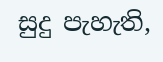සුදු පැහැති,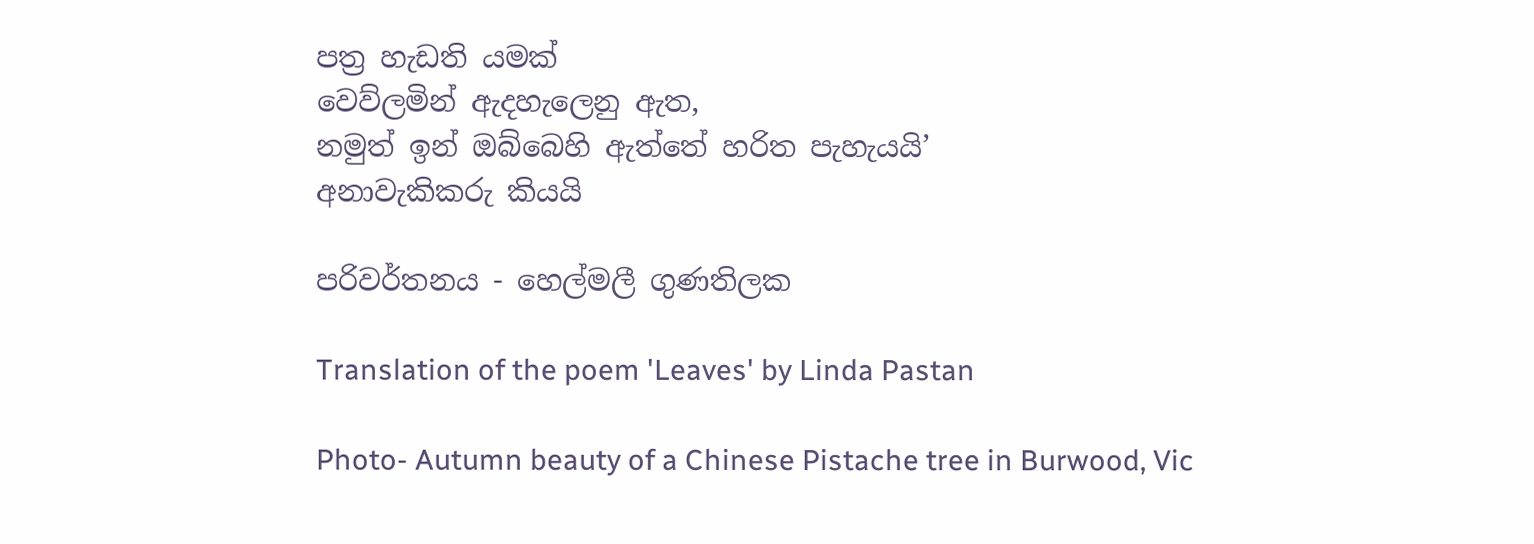පත්‍ර හැඩති යමක්
වෙව්ලමින් ඇදහැලෙනු ඇත,
නමුත් ඉන් ඔබ්බෙහි ඇත්තේ හරිත පැහැයයි’
අනාවැකිකරු කියයි

පරිවර්තනය - හෙල්මලී ගුණතිලක

Translation of the poem 'Leaves' by Linda Pastan

Photo- Autumn beauty of a Chinese Pistache tree in Burwood, Vic